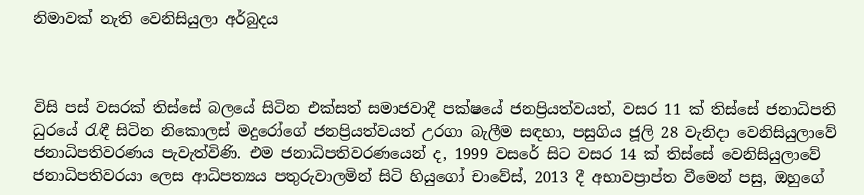නිමාවක් නැති වෙනිසියුලා අර්බුදය



විසි පස් වසරක් තිස්සේ බලයේ සිටින එක්සත් සමාජවාදී පක්ෂයේ ජනප්‍රියත්වයත්, වසර 11 ක් තිස්සේ ජනාධිපති ධුරයේ රැඳී සිටින නිකොලස් මදුරෝගේ ජනප්‍රියත්වයත් උරගා බැලීම සඳහා, පසුගිය ජූලි 28 වැනිදා වෙනිසියුලාවේ ජනාධිපතිවරණය පැවැත්විණි. එම ජනාධිපතිවරණයෙන් ද, 1999 වසරේ සිට වසර 14 ක් තිස්සේ වෙනිසියුලාවේ ජනාධිපතිවරයා ලෙස ආධිපත්‍යය පතුරුවාලමින් සිටි හියුගෝ චාවේස්, 2013 දී අභාවප්‍රාප්ත වීමෙන් පසු, ඔහුගේ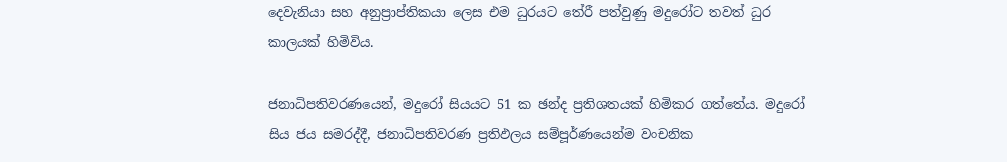දෙවැනියා සහ අනුප්‍රාප්තිකයා ලෙස එම ධුරයට තේරී පත්වුණු මදුරෝට තවත් ධුර කාලයක් හිමිවිය.

ජනාධිපතිවරණයෙන්, මදුරෝ සියයට 51 ක ඡන්ද ප්‍රතිශතයක් හිමිකර ගත්තේය. මදුරෝ සිය ජය සමරද්දී, ජනාධිපතිවරණ ප්‍රතිඵලය සම්පූර්ණයෙන්ම වංචනික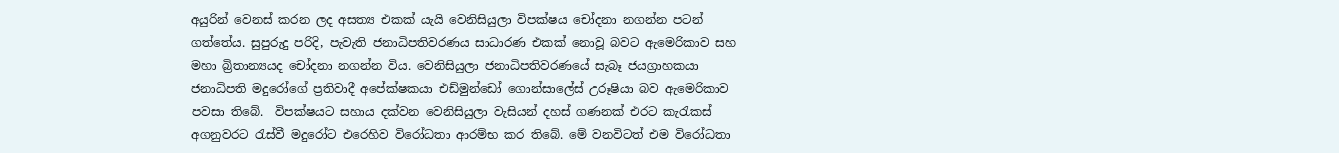අයුරින් වෙනස් කරන ලද අසත්‍ය එකක් යැයි වෙනිසියුලා විපක්ෂය චෝදනා නගන්න පටන් ගත්තේය. සුපුරුදු පරිදි, පැවැති ජනාධිපතිවරණය සාධාරණ එකක් නොවූ බවට ඇමෙරිකාව සහ මහා බ්‍රිතාන්‍යයද චෝදනා නගන්න විය. වෙනිසියුලා ජනාධිපතිවරණයේ සැබෑ ජයග්‍රාහකයා ජනාධිපති මදුරෝගේ ප්‍රතිවාදී අපේක්ෂකයා එඩ්මුන්ඩෝ ගොන්සාලේස් උරූෂියා බව ඇමෙරිකාව පවසා තිබේ.  විපක්ෂයට සහාය දක්වන වෙනිසියුලා වැසියන් දහස් ගණනක් එරට කැරැකස් අගනුවරට රැස්වී මදුරෝට එරෙහිව විරෝධතා ආරම්භ කර තිබේ. මේ වනවිටත් එම විරෝධතා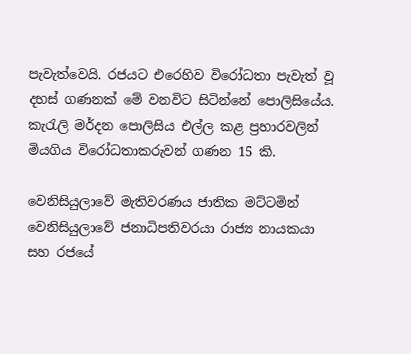පැවැත්වෙයි. රජයට එරෙහිව විරෝධතා පැවැත් වූ දහස් ගණනක් මේ වනවිට සිටින්නේ පොලිසියේය. කැරැලි මර්දන පොලිසිය එල්ල කළ ප්‍රහාරවලින් මියගිය විරෝධතාකරුවන් ගණන 15 කි.

වෙනිසියුලාවේ මැතිවරණය ජාතික මට්ටමින් වෙනිසියුලාවේ ජනාධිපතිවරයා රාජ්‍ය නායකයා සහ රජයේ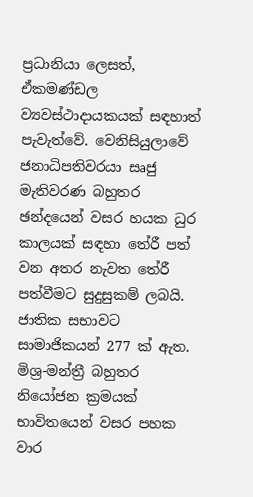ප්‍රධානියා ලෙසත්, ඒකමණ්ඩල ව්‍යවස්ථාදායකයක් සඳහාත් පැවැත්වේ. වෙනිසියුලාවේ ජනාධිපතිවරයා සෘජු මැතිවරණ බහුතර ඡන්දයෙන් වසර හයක ධුර කාලයක් සඳහා තේරී පත් වන අතර නැවත තේරී පත්වීමට සුදුසුකම් ලබයි. ජාතික සභාවට සාමාජිකයන් 277 ක් ඇත. මිශ්‍ර-මන්ත්‍රී බහුතර නියෝජන ක්‍රමයක් භාවිතයෙන් වසර පහක වාර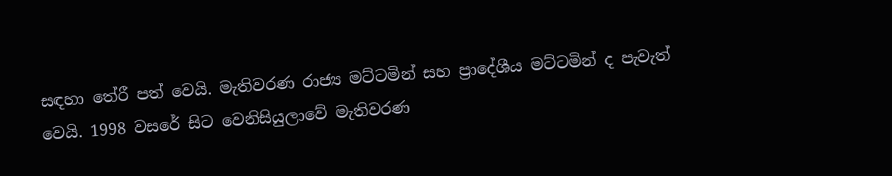සඳහා තේරී පත් වෙයි. මැතිවරණ රාජ්‍ය මට්ටමින් සහ ප්‍රාදේශීය මට්ටමින් ද පැවැත් වෙයි. 1998 වසරේ සිට වෙනිසියුලාවේ මැතිවරණ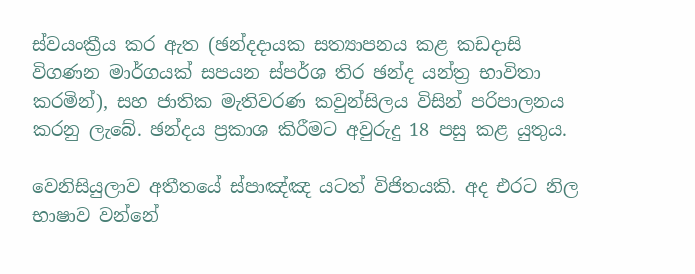ස්වයංක්‍රීය කර ඇත (ඡන්දදායක සත්‍යාපනය කළ කඩදාසි විගණන මාර්ගයක් සපයන ස්පර්ශ තිර ඡන්ද යන්ත්‍ර භාවිතා කරමින්), සහ ජාතික මැතිවරණ කවුන්සිලය විසින් පරිපාලනය කරනු ලැබේ. ඡන්දය ප්‍රකාශ කිරීමට අවුරුදු 18 පසු කළ යුතුය.

වෙනිසියුලාව අතීතයේ ස්පාඤ්ඤ යටත් විජිතයකි. අද එරට නිල භාෂාව වන්නේ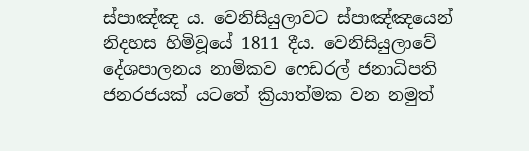ස්පාඤ්ඤ ය. වෙනිසියුලාවට ස්පාඤ්ඤයෙන් නිදහස හිමිවූයේ 1811 දීය. වෙනිසියුලාවේ දේශපාලනය නාමිකව ෆෙඩරල් ජනාධිපති ජනරජයක් යටතේ ක්‍රියාත්මක වන නමුත්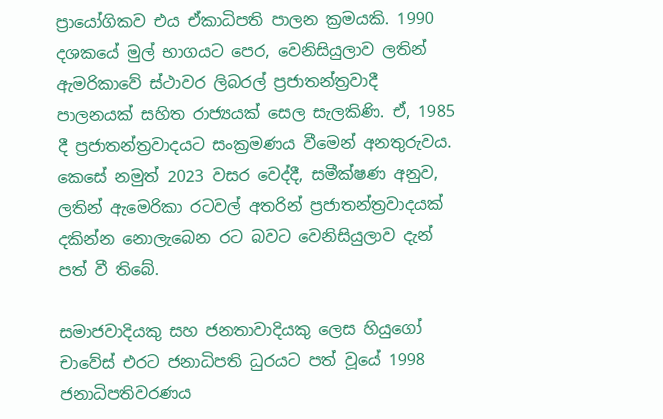ප්‍රායෝගිකව එය ඒකාධිපති පාලන ක්‍රමයකි. 1990 දශකයේ මුල් භාගයට පෙර, වෙනිසියුලාව ලතින් ඇමරිකාවේ ස්ථාවර ලිබරල් ප්‍රජාතන්ත්‍රවාදී පාලනයක් සහිත රාජ්‍යයක් සෙල සැලකිණි. ඒ, 1985 දී ප්‍රජාතන්ත්‍රවාදයට සංක්‍රමණය වීමෙන් අනතුරුවය. කෙසේ නමුත් 2023 වසර වෙද්දී, සමීක්ෂණ අනුව, ලතින් ඇමෙරිකා රටවල් අතරින් ප්‍රජාතන්ත්‍රවාදයක් දකින්න නොලැබෙන රට බවට වෙනිසියුලාව දැන් පත් වී තිබේ.

සමාජවාදියකු සහ ජනතාවාදියකු ලෙස හියුගෝ චාවේස් එරට ජනාධිපති ධුරයට පත් වූයේ 1998 ජනාධිපතිවරණය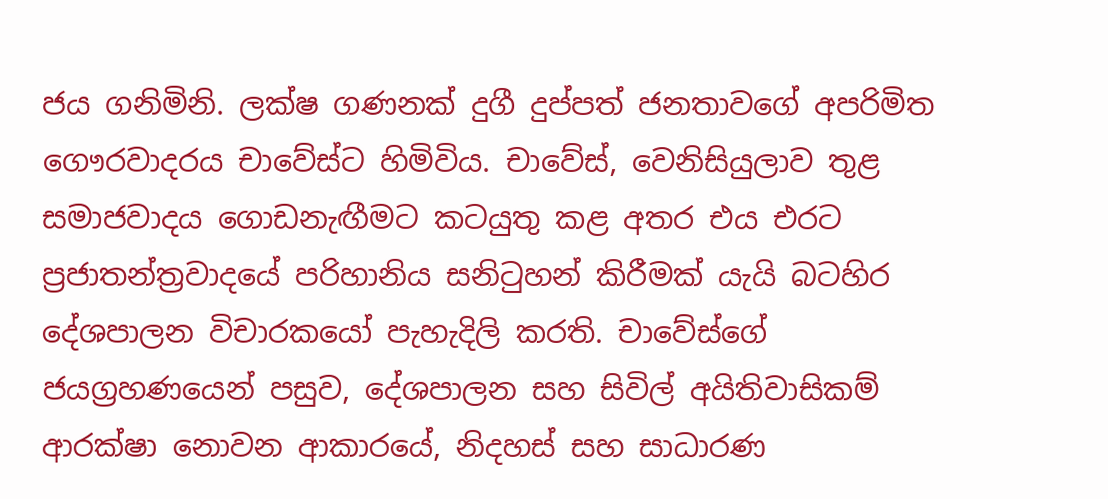ජය ගනිමිනි. ලක්ෂ ගණනක් දුගී දුප්පත් ජනතාවගේ අපරිමිත ගෞරවාදරය චාවේස්ට හිමිවිය. චාවේස්, වෙනිසියුලාව තුළ සමාජවාදය ගොඩනැඟීමට කටයුතු කළ අතර එය එරට ප්‍රජාතන්ත්‍රවාදයේ පරිහානිය සනිටුහන් කිරීමක් යැයි බටහිර දේශපාලන විචාරකයෝ පැහැදිලි කරති. චාවේස්ගේ ජයග්‍රහණයෙන් පසුව, දේශපාලන සහ සිවිල් අයිතිවාසිකම් ආරක්ෂා නොවන ආකාරයේ, නිදහස් සහ සාධාරණ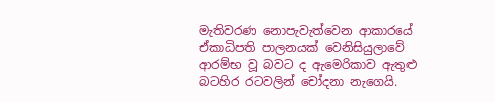මැතිවරණ නොපැවැත්වෙන ආකාරයේ ඒකාධිපති පාලනයක් වෙනිසියුලාවේ ආරම්භ වූ බවට ද ඇමෙරිකාව ඇතුළු බටහිර රටවලින් චෝදනා නැගෙයි.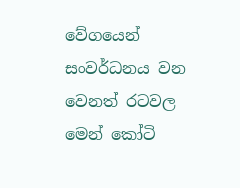වේගයෙන් සංවර්ධනය වන වෙනත් රටවල මෙන් කෝටි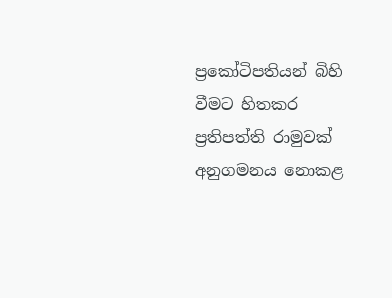ප්‍රකෝටිපතියන් බිහි වීමට හිතකර ප්‍රතිපත්ති රාමුවක් අනුගමනය නොකළ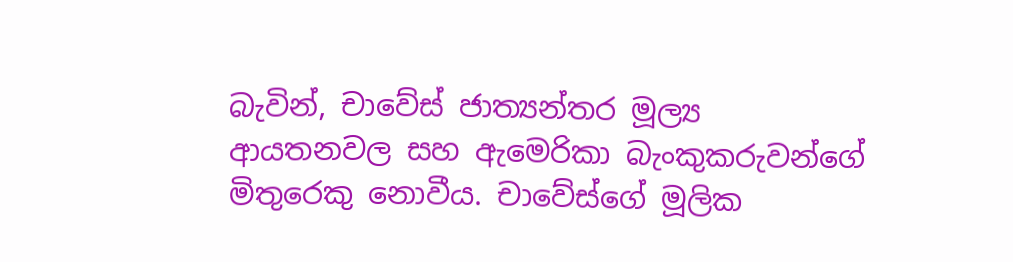බැවින්, චාවේස් ජාත්‍යන්තර මූල්‍ය ආයතනවල සහ ඇමෙරිකා බැංකුකරුවන්ගේ මිතුරෙකු නොවීය. චාවේස්ගේ මූලික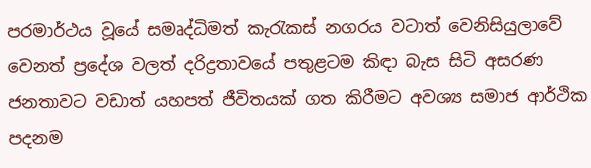පරමාර්ථය වූයේ සමෘද්ධිමත් කැරැකස් නගරය වටාත් වෙනිසියුලාවේ වෙනත් ප්‍රදේශ වලත් දරිද්‍රතාවයේ පතුළටම කිඳා බැස සිටි අසරණ ජනතාවට වඩාත් යහපත් ජීවිතයක් ගත කිරීමට අවශ්‍ය සමාජ ආර්ථික පදනම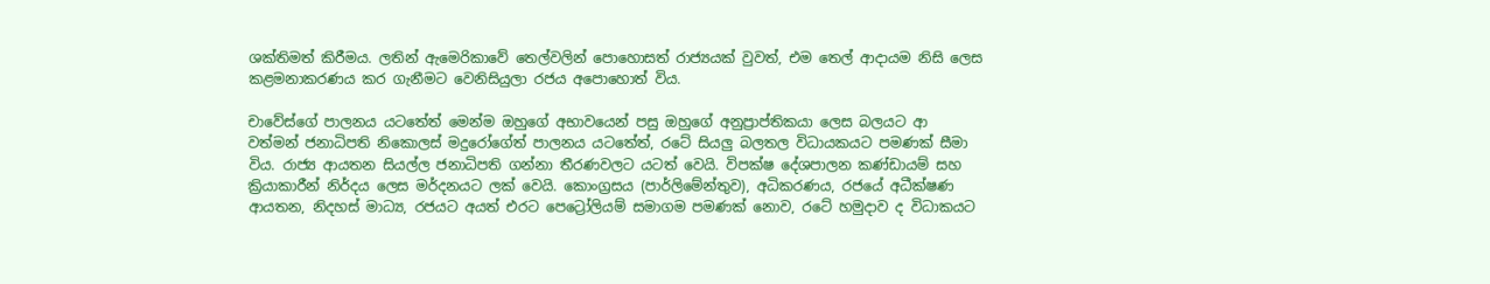ශක්තිමත් කිරීමය. ලතින් ඇමෙරිකාවේ තෙල්වලින් පොහොසත් රාජ්‍යයක් වුවත්, එම තෙල් ආදායම නිසි ලෙස කළමනාකරණය කර ගැනීමට වෙනිසියුලා රජය අපොහොත් විය.

චාවේස්ගේ පාලනය යටතේත් මෙන්ම ඔහුගේ අභාවයෙන් පසු ඔහුගේ අනුප්‍රාප්තිකයා ලෙස බලයට ආ  වත්මන් ජනාධිපති නිකොලස් මදුරෝගේත් පාලනය යටතේත්, රටේ සියලු බලතල විධායකයට පමණක් සීමා විය. රාජ්‍ය ආයතන සියල්ල ජනාධිපති ගන්නා තීරණවලට යටත් වෙයි. විපක්ෂ දේශපාලන කණ්ඩායම් සහ ක්‍රියාකාරීන් නිර්දය ලෙස මර්දනයට ලක් වෙයි. කොංග්‍රසය (පාර්ලිමේන්තුව), අධිකරණය, රජයේ අධීක්ෂණ ආයතන, නිදහස් මාධ්‍ය, රජයට අයත් එරට පෙට්‍රෝලියම් සමාගම පමණක් නොව, රටේ හමුදාව ද විධාකයට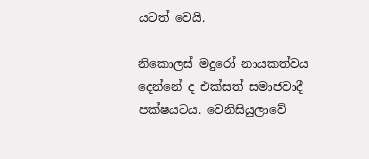යටත් වෙයි.

නිකොලස් මදුරෝ නායකත්වය දෙන්නේ ද එක්සත් සමාජවාදී පක්ෂයටය. වෙනිසියුලාවේ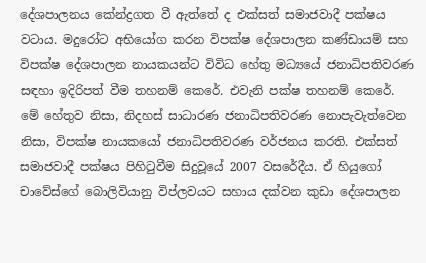දේශපාලනය කේන්ද්‍රගත වී ඇත්තේ ද එක්සත් සමාජවාදී පක්ෂය වටාය. මදුරෝට අභියෝග කරන විපක්ෂ දේශපාලන කණ්ඩායම් සහ විපක්ෂ දේශපාලන නායකයන්ට විවිධ හේතු මධ්‍යයේ ජනාධිපතිවරණ සඳහා ඉදිරිපත් වීම තහනම් කෙරේ. එවැනි පක්ෂ තහනම් කෙරේ. මේ හේතුව නිසා, නිදහස් සාධාරණ ජනාධිපතිවරණ නොපැවැත්වෙන නිසා, විපක්ෂ නායකයෝ ජනාධිපතිවරණ වර්ජනය කරති. එක්සත් සමාජවාදී පක්ෂය පිහිටුවීම සිදුවූයේ 2007 වසරේදීය. ඒ හියුගෝ චාවේස්ගේ බොලිවියානු විප්ලවයට සහාය දක්වන කුඩා දේශපාලන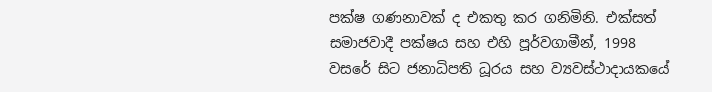පක්ෂ ගණනාවක් ද එකතු කර ගනිමිනි. එක්සත් සමාජවාදී පක්ෂය සහ එහි පූර්වගාමීන්, 1998 වසරේ සිට ජනාධිපති ධූරය සහ ව්‍යවස්ථාදායකයේ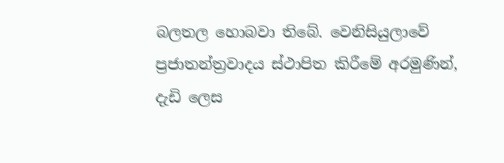බලතල හොබවා තිබේ. වෙනිසියුලාවේ ප්‍රජාතන්ත්‍රවාදය ස්ථාපිත කිරීමේ අරමුණින්, දැඩි ලෙස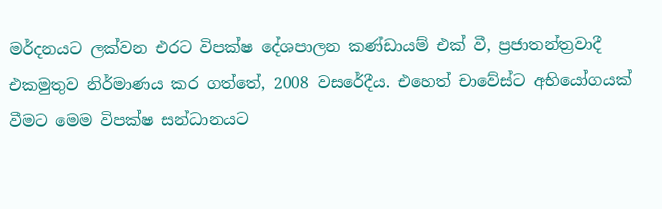මර්දනයට ලක්වන එරට විපක්ෂ දේශපාලන කණ්ඩායම් එක් වී, ප්‍රජාතන්ත්‍රවාදී එකමුතුව නිර්මාණය කර ගත්තේ, 2008 වසරේදීය. එහෙත් චාවේස්ට අභියෝගයක් වීමට මෙම විපක්ෂ සන්ධානයට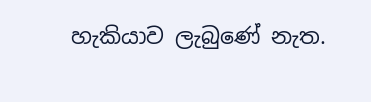හැකියාව ලැබුණේ නැත.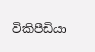විකිපීඩියා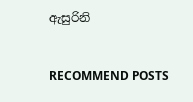ඇසුරිනි


RECOMMEND POSTS